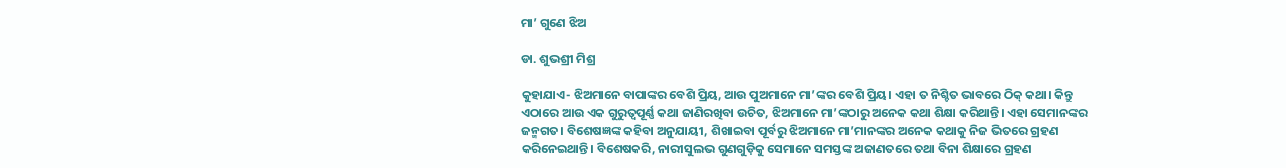ମା’ ଗୁଣେ ଝିଅ

ଡା. ଶୁଭଶ୍ରୀ ମିଶ୍ର

କୁହାଯାଏ- ଝିଅମାନେ ବାପାଙ୍କର ବେଶି ପ୍ରିୟ, ଆଉ ପୁଅମାନେ ମା’ଙ୍କର ବେଶି ପ୍ରିୟ। ଏହା ତ ନିଶ୍ଚିତ ଭାବରେ ଠିକ୍‌ କଥା। କିନ୍ତୁ ଏଠାରେ ଆଉ ଏକ ଗୁରୁତ୍ୱପୂର୍ଣ୍ଣ କଥା ଜାଣିରଖିବା ଉଚିତ, ଝିଅମାନେ ମା’ଙ୍କଠାରୁ ଅନେକ କଥା ଶିକ୍ଷା କରିଥାନ୍ତି। ଏହା ସେମାନଙ୍କର ଜନ୍ମଗତ। ବିଶେଷଜ୍ଞଙ୍କ କହିବା ଅନୁଯାୟୀ, ଶିଖାଇବା ପୂର୍ବରୁ ଝିଅମାନେ ମା’ମାନଙ୍କର ଅନେକ କଥାକୁ ନିଜ ଭିତରେ ଗ୍ରହଣ କରିନେଇଥାନ୍ତି। ବିଶେଷକରି, ନାରୀସୁଲଭ ଗୁଣଗୁଡ଼ିକୁ ସେମାନେ ସମସ୍ତଙ୍କ ଅଜାଣତରେ ତଥା ବିନା ଶିକ୍ଷାରେ ଗ୍ରହଣ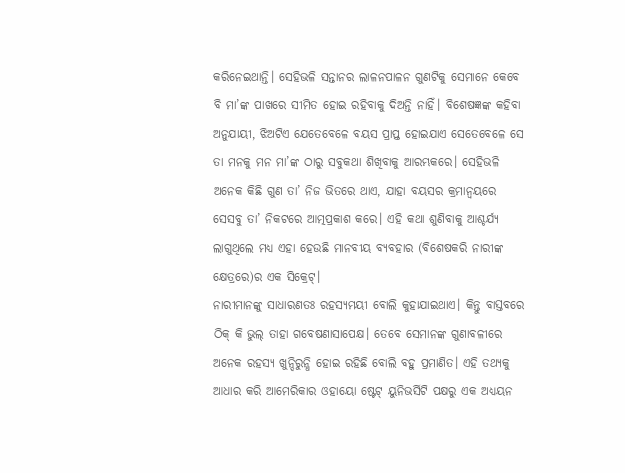କରିନେଇଥାନ୍ତି। ସେହିଭଳି ସନ୍ତାନର ଲାଳନପାଳନ ଗୁଣଟିକୁ ସେମାନେ କେବେ ବି ମା’ଙ୍କ ପାଖରେ ସୀମିତ ହୋଇ ରହିବାକୁ ଦିଅନ୍ତି ନାହିଁ। ବିଶେଷଜ୍ଞଙ୍କ କହିବା ଅନୁଯାୟୀ, ଝିଅଟିଏ ଯେତେବେଳେ ବୟସ ପ୍ରାପ୍ତ ହୋଇଯାଏ ସେତେବେଳେ ସେ ତା ମନକୁ ମନ ମା’ଙ୍କ ଠାରୁ ସବୁକଥା ଶିଖିବାକୁ ଆରମ୍ଭକରେ। ସେହିଭଳି ଅନେକ କିଛି ଗୁଣ ତା’ ନିଜ ଭିତରେ ଥାଏ, ଯାହା ବୟସର କ୍ରମାନ୍ବୟରେ ସେସବୁ ତା’ ନିକଟରେ ଆତ୍ମପ୍ରକାଶ କରେ। ଏହି କଥା ଶୁଣିବାକୁ ଆଶ୍ଚର୍ଯ୍ୟ ଲାଗୁଥିଲେ ମଧ୍ୟ ଏହା ହେଉଛି ମାନବୀୟ ବ୍ୟବହାର (ବିଶେଷକରି ନାରୀଙ୍କ କ୍ଷେତ୍ରରେ)ର ଏକ ସିକ୍ରେଟ୍‌।
ନାରୀମାନଙ୍କୁ ସାଧାରଣତଃ ରହସ୍ୟମୟୀ ବୋଲି କୁହାଯାଇଥାଏ। କିନ୍ତୁ ବାସ୍ତବରେ ଠିକ୍‌ କି ଭୁଲ୍‌ ତାହା ଗବେଷଣାସାପେକ୍ଷ। ତେବେ ସେମାନଙ୍କ ଗୁଣାବଳୀରେ ଅନେକ ରହସ୍ୟ ଖୁନ୍ଦିରୁନ୍ଧି ହୋଇ ରହିଛି ବୋଲି ବହୁ ପ୍ରମାଣିତ। ଏହି ତଥ୍ୟକୁ ଆଧାର କରି ଆମେରିକାର ଓହାୟୋ ଷ୍ଟେଟ୍‌ ୟୁନିଭର୍ସିଟି ପକ୍ଷରୁ ଏକ ଅଧ୍ୟୟନ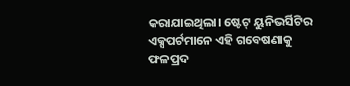କରାଯାଇଥିଲା। ଷ୍ଟେଟ୍‌ ୟୁନିଭର୍ସିଟିର ଏକ୍ସପର୍ଟମାନେ ଏହି ଗବେଷଣାକୁ ଫଳପ୍ରଦ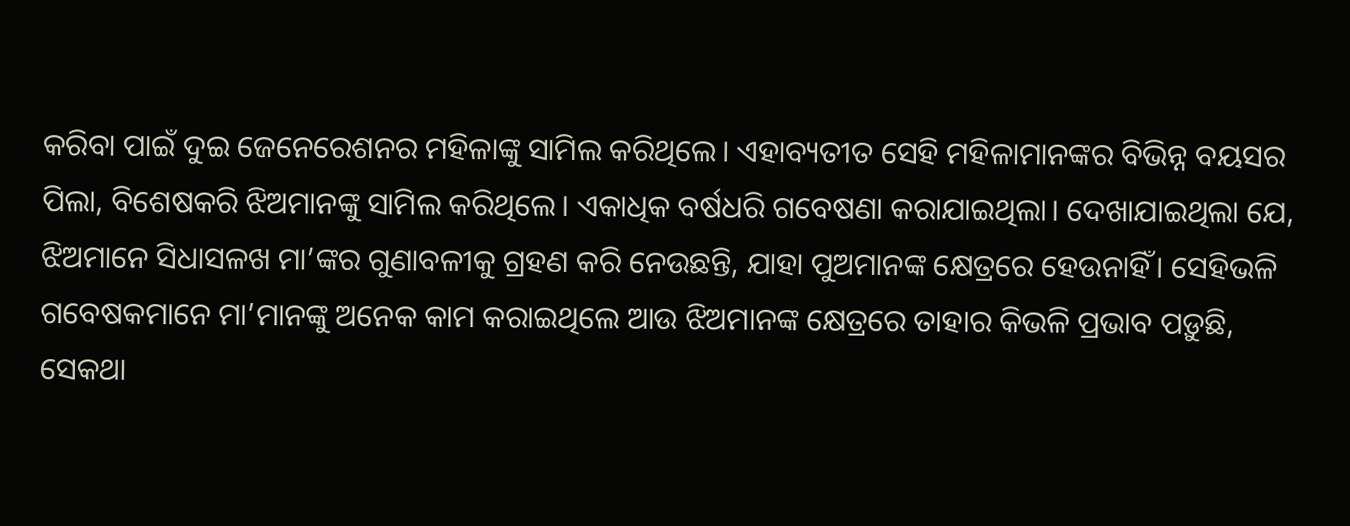କରିବା ପାଇଁ ଦୁଇ ଜେନେରେଶନର ମହିଳାଙ୍କୁ ସାମିଲ କରିଥିଲେ। ଏହାବ୍ୟତୀତ ସେହି ମହିଳାମାନଙ୍କର ବିଭିନ୍ନ ବୟସର ପିଲା, ବିଶେଷକରି ଝିଅମାନଙ୍କୁ ସାମିଲ କରିଥିଲେ। ଏକାଧିକ ବର୍ଷଧରି ଗବେଷଣା କରାଯାଇଥିଲା। ଦେଖାଯାଇଥିଲା ଯେ, ଝିଅମାନେ ସିଧାସଳଖ ମା’ଙ୍କର ଗୁଣାବଳୀକୁ ଗ୍ରହଣ କରି ନେଉଛନ୍ତି, ଯାହା ପୁଅମାନଙ୍କ କ୍ଷେତ୍ରରେ ହେଉନାହିଁ। ସେହିଭଳି ଗବେଷକମାନେ ମା’ମାନଙ୍କୁ ଅନେକ କାମ କରାଇଥିଲେ ଆଉ ଝିଅମାନଙ୍କ କ୍ଷେତ୍ରରେ ତାହାର କିଭଳି ପ୍ରଭାବ ପଡ଼ୁଛି, ସେକଥା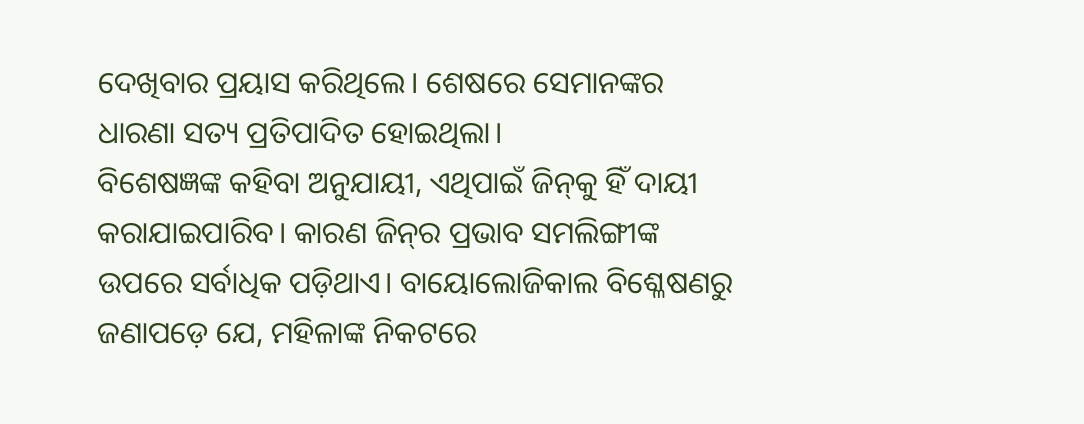ଦେଖିବାର ପ୍ରୟାସ କରିଥିଲେ। ଶେଷରେ ସେମାନଙ୍କର ଧାରଣା ସତ୍ୟ ପ୍ରତିପାଦିତ ହୋଇଥିଲା।
ବିଶେଷଜ୍ଞଙ୍କ କହିବା ଅନୁଯାୟୀ, ଏଥିପାଇଁ ଜିନ୍‌କୁ ହିଁ ଦାୟୀ କରାଯାଇପାରିବ। କାରଣ ଜିନ୍‌ର ପ୍ରଭାବ ସମଲିଙ୍ଗୀଙ୍କ ଉପରେ ସର୍ବାଧିକ ପଡ଼ିଥାଏ। ବାୟୋଲୋଜିକାଲ ବିଶ୍ଳେଷଣରୁ ଜଣାପଡ଼େ ଯେ, ମହିଳାଙ୍କ ନିକଟରେ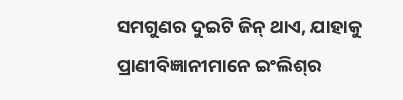ସମଗୁଣର ଦୁଇଟି ଜିନ୍‌ ଥାଏ, ଯାହାକୁ ପ୍ରାଣୀବିଜ୍ଞାନୀମାନେ ଇଂଲିଶ୍‌ର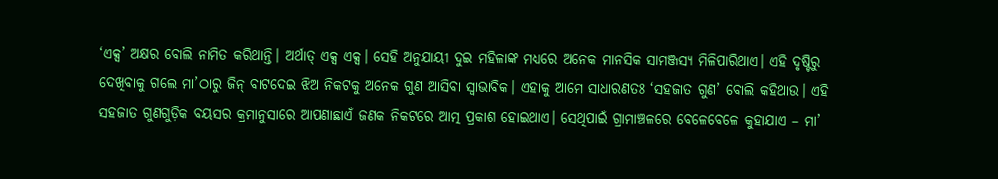‘ଏକ୍ସ’ ଅକ୍ଷର ବୋଲି ନାମିତ କରିଥାନ୍ତି। ଅର୍ଥାତ୍‌ ଏକ୍ସ ଏକ୍ସ। ସେହି ଅନୁଯାୟୀ ଦୁଇ ମହିଳାଙ୍କ ମଧ୍ୟରେ ଅନେକ ମାନସିକ ସାମଞ୍ଜସ୍ୟ ମିଳିପାରିଥାଏ। ଏହି ଦୃଷ୍ଟିରୁ ଦେଖିବାକୁ ଗଲେ ମା’ଠାରୁ ଜିନ୍‌ ବାଟଦେଇ ଝିଅ ନିକଟକୁ ଅନେକ ଗୁଣ ଆସିବା ସ୍ବାଭାବିକ। ଏହାକୁ ଆମେ ସାଧାରଣତଃ ‘ସହଜାତ ଗୁଣ’ ବୋଲି କହିଥାଉ। ଏହି ସହଜାତ ଗୁଣଗୁଡ଼ିକ ବୟସର କ୍ରମାନୁସାରେ ଆପଣାଛାଏଁ ଜଣକ ନିକଟରେ ଆତ୍ମ ପ୍ରକାଶ ହୋଇଥାଏ। ସେଥିପାଇଁ ଗ୍ରାମାଞ୍ଚଳରେ ବେଳେବେଳେ କୁହାଯାଏ – ମା’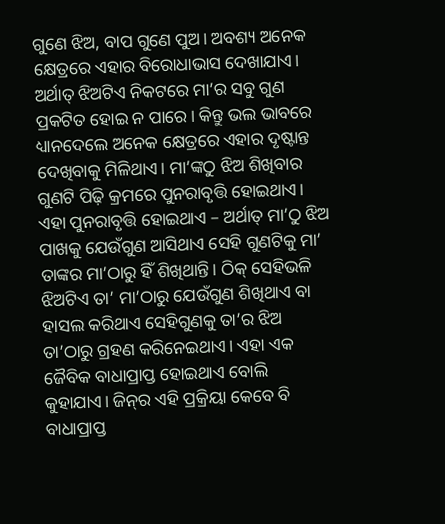ଗୁଣେ ଝିଅ, ବାପ ଗୁଣେ ପୁଅ। ଅବଶ୍ୟ ଅନେକ କ୍ଷେତ୍ରରେ ଏହାର ବିରୋଧାଭାସ ଦେଖାଯାଏ। ଅର୍ଥାତ୍‌ ଝିଅଟିଏ ନିକଟରେ ମା’ର ସବୁ ଗୁଣ ପ୍ରକଟିତ ହୋଇ ନ ପାରେ। କିନ୍ତୁ ଭଲ ଭାବରେ ଧ୍ୟାନଦେଲେ ଅନେକ କ୍ଷେତ୍ରରେ ଏହାର ଦୃଷ୍ଟାନ୍ତ ଦେଖିବାକୁ ମିଳିଥାଏ। ମା’ଙ୍କଠୁ ଝିଅ ଶିଖିବାର ଗୁଣଟି ପିଢ଼ି କ୍ରମରେ ପୁନରାବୃତ୍ତି ହୋଇଥାଏ। ଏହା ପୁନରାବୃତ୍ତି ହୋଇଥାଏ – ଅର୍ଥାତ୍‌ ମା’ଠୁ ଝିଅ ପାଖକୁ ଯେଉଁଗୁଣ ଆସିଥାଏ ସେହି ଗୁଣଟିକୁ ମା’ ତାଙ୍କର ମା’ଠାରୁ ହିଁ ଶିଖିଥାନ୍ତି। ଠିକ୍‌ ସେହିଭଳି ଝିଅଟିଏ ତା’ ମା’ଠାରୁ ଯେଉଁଗୁଣ ଶିଖିଥାଏ ବା ହାସଲ କରିଥାଏ ସେହିଗୁଣକୁ ତା’ର ଝିଅ ତା’ଠାରୁ ଗ୍ରହଣ କରିନେଇଥାଏ। ଏହା ଏକ ଜୈବିକ ବାଧାପ୍ରାପ୍ତ ହୋଇଥାଏ ବୋଲି କୁହାଯାଏ। ଜିନ୍‌ର ଏହି ପ୍ରକ୍ରିୟା କେବେ ବି ବାଧାପ୍ରାପ୍ତ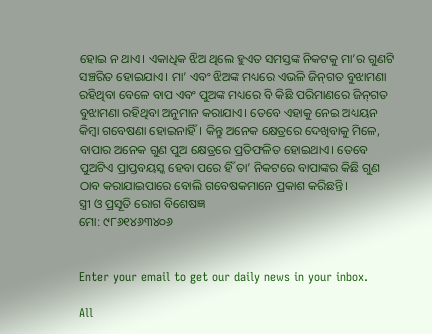ହୋଇ ନ ଥାଏ। ଏକାଧିକ ଝିଅ ଥିଲେ ହୁଏତ ସମସ୍ତଙ୍କ ନିକଟକୁ ମା’ର ଗୁଣଟି ସଞ୍ଚରିତ ହୋଇଯାଏ। ମା’ ଏବଂ ଝିଅଙ୍କ ମଧ୍ୟରେ ଏଭଳି ଜିନ୍‌ଗତ ବୁଝାମଣା ରହିଥିବା ବେଳେ ବାପ ଏବଂ ପୁଅଙ୍କ ମଧ୍ୟରେ ବି କିଛି ପରିମାଣରେ ଜିନ୍‌ଗତ ବୁଝାମଣା ରହିଥିବା ଅନୁମାନ କରାଯାଏ। ତେବେ ଏହାକୁ ନେଇ ଅଧ୍ୟୟନ କିମ୍ବା ଗବେଷଣା ହୋଇନାହିଁ। କିନ୍ତୁ ଅନେକ କ୍ଷେତ୍ରରେ ଦେଖିବାକୁ ମିଳେ, ବାପାର ଅନେକ ଗୁଣ ପୁଅ କ୍ଷେତ୍ରରେ ପ୍ରତିଫଳିତ ହୋଇଥାଏ। ତେବେ ପୁଅଟିଏ ପ୍ରାପ୍ତବୟସ୍କ ହେବା ପରେ ହିଁ ତା’ ନିକଟରେ ବାପାଙ୍କର କିଛି ଗୁଣ ଠାବ କରାଯାଇପାରେ ବୋଲି ଗବେଷକମାନେ ପ୍ରକାଶ କରିଛନ୍ତି।
ସ୍ତ୍ରୀ ଓ ପ୍ରସୂତି ରୋଗ ବିଶେଷଜ୍ଞ
ମୋ: ୯୮୬୧୪୬୩୪୦୬


Enter your email to get our daily news in your inbox.

All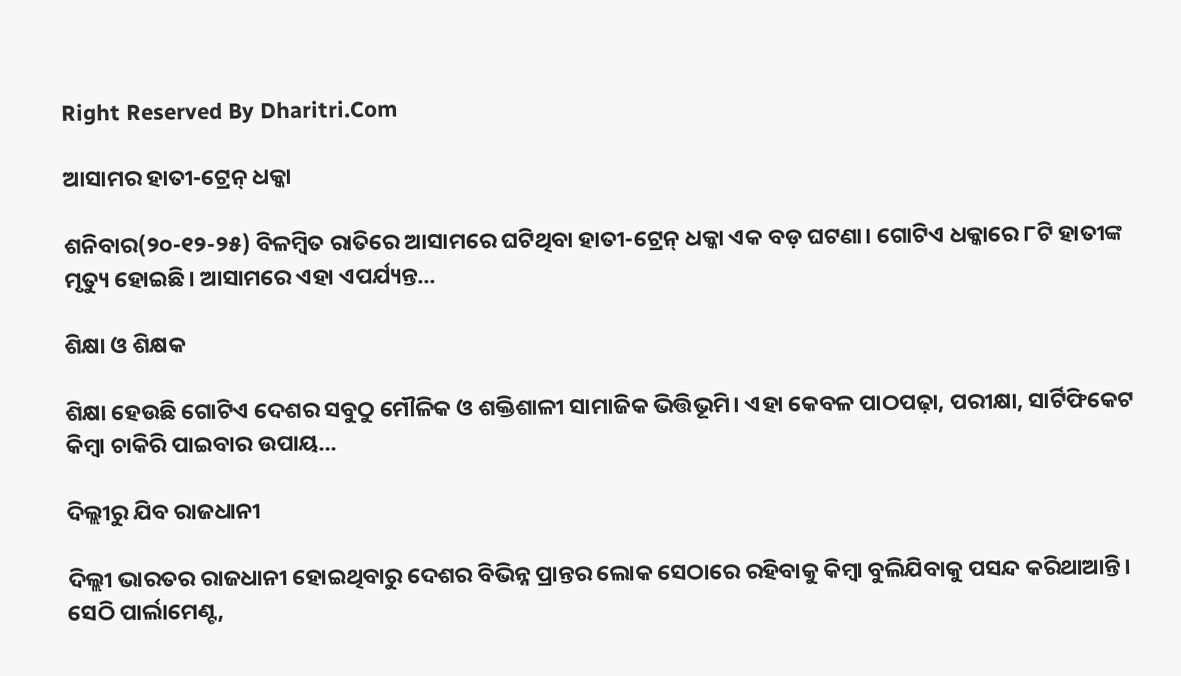Right Reserved By Dharitri.Com

ଆସାମର ହାତୀ-ଟ୍ରେନ୍‌ ଧକ୍କା

ଶନିବାର(୨୦-୧୨-୨୫) ବିଳମ୍ବିତ ରାତିରେ ଆସାମରେ ଘଟିଥିବା ହାତୀ-ଟ୍ରେନ୍‌ ଧକ୍କା ଏକ ବଡ଼ ଘଟଣା। ଗୋଟିଏ ଧକ୍କାରେ ୮ଟି ହାତୀଙ୍କ ମୃତ୍ୟୁ ହୋଇଛି। ଆସାମରେ ଏହା ଏପର୍ଯ୍ୟନ୍ତ...

ଶିକ୍ଷା ଓ ଶିକ୍ଷକ

ଶିକ୍ଷା ହେଉଛି ଗୋଟିଏ ଦେଶର ସବୁଠୁ ମୌଳିକ ଓ ଶକ୍ତିଶାଳୀ ସାମାଜିକ ଭିତ୍ତିଭୂମି। ଏହା କେବଳ ପାଠପଢ଼ା, ପରୀକ୍ଷା, ସାର୍ଟିଫିକେଟ କିମ୍ବା ଚାକିରି ପାଇବାର ଉପାୟ...

ଦିଲ୍ଲୀରୁ ଯିବ ରାଜଧାନୀ

ଦିଲ୍ଲୀ ଭାରତର ରାଜଧାନୀ ହୋଇଥିବାରୁ ଦେଶର ବିଭିନ୍ନ ପ୍ରାନ୍ତର ଲୋକ ସେଠାରେ ରହିବାକୁ କିମ୍ବା ବୁଲିଯିବାକୁ ପସନ୍ଦ କରିଥାଆନ୍ତି। ସେଠି ପାର୍ଲାମେଣ୍ଟ,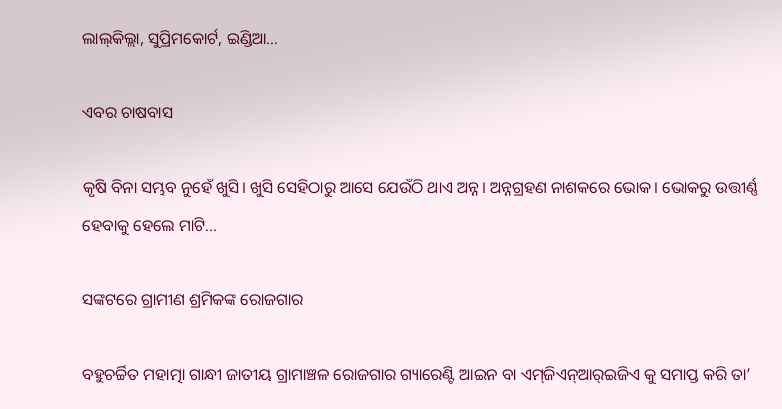ଲାଲ୍‌କିଲ୍ଲା, ସୁପ୍ରିମକୋର୍ଟ, ଇଣ୍ଡିଆ...

ଏବର ଚାଷବାସ

କୃଷି ବିନା ସମ୍ଭବ ନୁହେଁ ଖୁସି। ଖୁସି ସେହିଠାରୁ ଆସେ ଯେଉଁଠି ଥାଏ ଅନ୍ନ। ଅନ୍ନଗ୍ରହଣ ନାଶକରେ ଭୋକ। ଭୋକରୁ ଉତ୍ତୀର୍ଣ୍ଣ ହେବାକୁ ହେଲେ ମାଟି...

ସଙ୍କଟରେ ଗ୍ରାମୀଣ ଶ୍ରମିକଙ୍କ ରୋଜଗାର

ବହୁଚର୍ଚ୍ଚିତ ମହାତ୍ମା ଗାନ୍ଧୀ ଜାତୀୟ ଗ୍ରାମାଞ୍ଚଳ ରୋଜଗାର ଗ୍ୟାରେଣ୍ଟି ଆଇନ ବା ଏମ୍‌ଜିଏନ୍‌ଆର୍‌ଇଜିଏ କୁ ସମାପ୍ତ କରି ତା’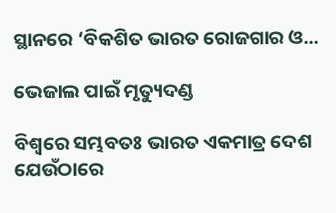ସ୍ଥାନରେ ‘ବିକଶିତ ଭାରତ ରୋଜଗାର ଓ...

ଭେଜାଲ ପାଇଁ ମୃତ୍ୟୁଦଣ୍ଡ

ବିଶ୍ୱରେ ସମ୍ଭବତଃ ଭାରତ ଏକମାତ୍ର ଦେଶ ଯେଉଁଠାରେ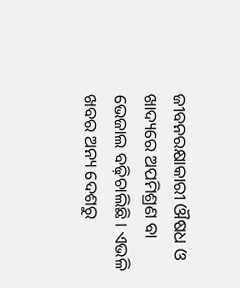ଜୀବନରକ୍ଷାକାରୀ ଔଷଧ ଓ ଖାଦ୍ୟରେ ଅପମିଶ୍ରଣ ବା ଭେଜାଲ ବଢ଼ିଚାଲିଛି। ଏଭଳି ଖବର ଅନ୍ୟ ଦେଶରୁ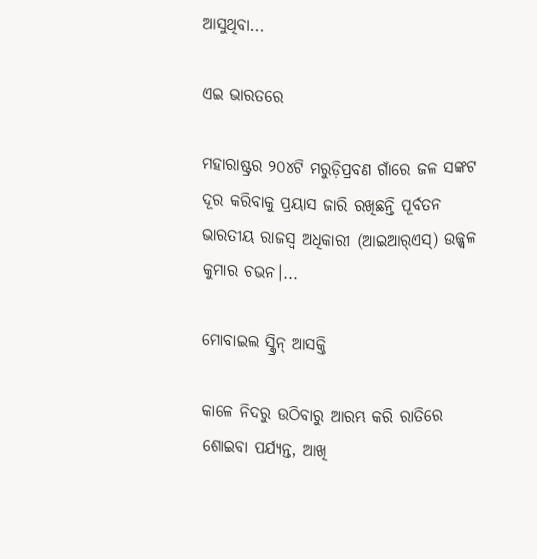ଆସୁଥିବା...

ଏଇ ଭାରତରେ

ମହାରାଷ୍ଟ୍ରର ୨୦୪ଟି ମରୁଡ଼ିପ୍ରବଣ ଗାଁରେ ଜଳ ସଙ୍କଟ ଦୂର କରିବାକୁ ପ୍ରୟାସ ଜାରି ରଖିଛନ୍ତି ପୂର୍ବତନ ଭାରତୀୟ ରାଜସ୍ବ ଅଧିକାରୀ (ଆଇଆର୍‌ଏସ୍‌) ଉଜ୍ଜ୍ୱଳ କୁମାର ଚଭନ।...

ମୋବାଇଲ ସ୍କ୍ରିନ୍‌ ଆସକ୍ତି

କାଳେ ନିଦରୁ ଉଠିବାରୁ ଆରମ୍ଭ କରି ରାତିରେ ଶୋଇବା ପର୍ଯ୍ୟନ୍ତ, ଆଖି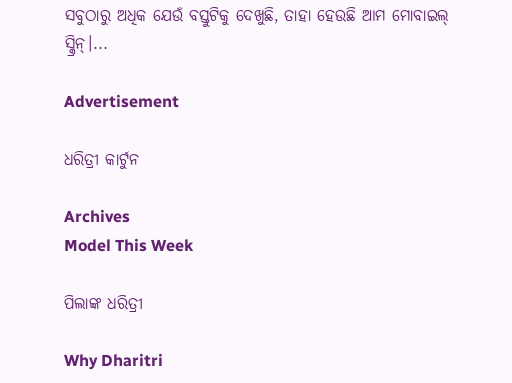ସବୁଠାରୁ ଅଧିକ ଯେଉଁ ବସ୍ତୁଟିକୁ ଦେଖୁଛି, ତାହା ହେଉଛି ଆମ ମୋବାଇଲ୍‌ ସ୍କ୍ରିନ୍‌।...

Advertisement

ଧରିତ୍ରୀ କାର୍ଟୁନ

Archives
Model This Week

ପିଲାଙ୍କ ଧରିତ୍ରୀ

Why Dharitri